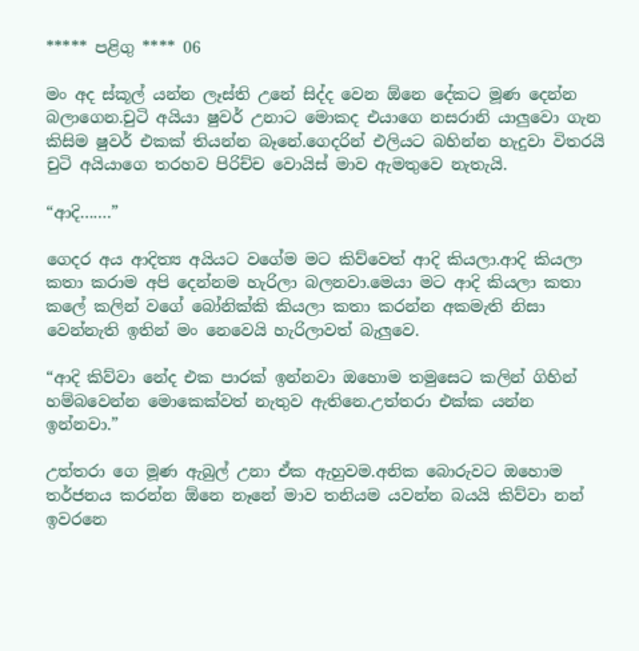***** පළිගු **** 06

මං අද ස්කූල් යන්න ලෑස්ති උනේ සිද්ද වෙන ඕනෙ දේකට මූණ දෙන්න බලාගෙන.චුටි අයියා ෂුවර් උනාට මොකද එයාගෙ නසරානි යාලුවො ගැන කිසිම ෂුවර් එකක් තියන්න බෑනේ.ගෙදරින් එලියට බහින්න හැදුවා විතරයි චුටි අයියාගෙ තරහව පිරිච්ච වොයිස් මාව ඇමතුවෙ නැතැයි.

“ආදි…….”

ගෙදර අය ආදිත්‍ය අයියට වගේම මට කිව්වෙත් ආදි කියලා.ආදි කියලා කතා කරාම අපි දෙන්නම හැරිලා බලනවා.මෙයා මට ආදි කියලා කතා කලේ කලින් වගේ බෝනික්කි කියලා කතා කරන්න අකමැති නිසා වෙන්නැති ඉතින් මං නෙවෙයි හැරිලාවත් බැලුවෙ.

“ආදි කිව්වා නේද එක පාරක් ඉන්නවා ඔහොම තමුසෙට කලින් ගිහින් හම්බවෙන්න මොකෙක්වත් නැතුව ඇතිනෙ.උත්තරා එක්ක යන්න ඉන්නවා.”

උත්තරා ගෙ මූණ ඇබුල් උනා ඒක ඇහුවම.අනික බොරුවට ඔහොම තර්ජනය කරන්න ඕනෙ නෑනේ මාව තනියම යවන්න බයයි කිව්වා නන් ඉවරනෙ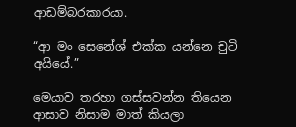ආඩම්බරකාරයා.

“ආ මං සෙනේශ් එක්ක යන්නෙ චුටි අයියේ.”

මෙයාව තරහා ගස්සවන්න තියෙන ආසාව නිසාම මාත් කියලා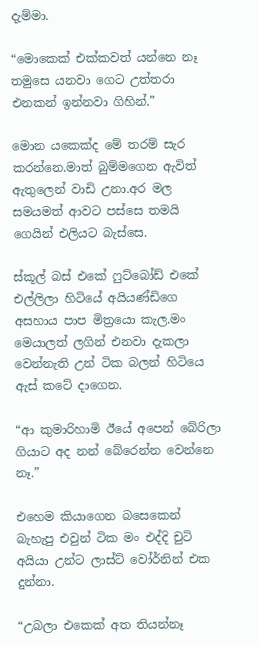දැම්මා.

“මොකෙක් එක්කවත් යන්නෙ නෑ තමුසෙ යනවා ගෙට උත්තරා එනකන් ඉන්නවා ගිහින්.”

මොන යකෙක්ද මේ තරම් සැර කරන්නෙ.මාත් බුම්මගෙන ඇවිත් ඇතුලෙන් වාඩි උනා.අර මල සමයමත් ආවට පස්සෙ තමයි ගෙයින් එලියට බැස්සෙ.

ස්කූල් බස් එකේ ෆුට්බෝඩ් එකේ එල්ලිලා හිටියේ අයියණ්ඩිගෙ අසහාය පාප මිත්‍රයො කැල.මං මෙයාලත් ලගින් එනවා දැකලා වෙන්නැති උන් ටික බලන් හිටියෙ ඇස් කටේ දාගෙන.

“ආ කුමාරිහාමි ඊයේ අපෙන් බේරිලා ගියාට අද නන් බේරෙන්න වෙන්නෙ නෑ.”

එහෙම කියාගෙන බසෙකෙන් බැහැපු එවුන් ටික මං එද්දි චුටි අයියා උන්ට ලාස්ට් වෝර්නින් එක දුන්නා.

“උබලා එකෙක් අත තියන්නෑ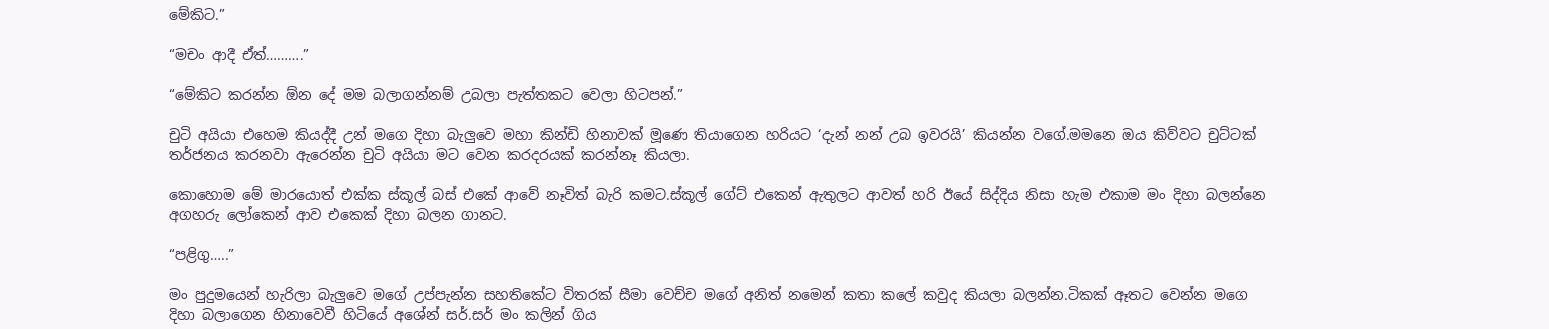මේකිට.”

“මචං ආදී ඒත්……….”

“මේකිට කරන්න ඕන දේ මම බලාගන්නම් උබලා පැත්තකට වෙලා හිටපන්.”

චුටි අයියා එහෙම කියද්දී උන් මගෙ දිහා බැලුවෙ මහා කින්ඩි හිනාවක් මූණෙ තියාගෙන හරියට ‘දැන් නන් උබ ඉවරයි’ කියන්න වගේ.මමනෙ ඔය කිව්වට චුට්ටක් තර්ජනය කරනවා ඇරෙන්න චුටි අයියා මට වෙන කරදරයක් කරන්නෑ කියලා.

කොහොම මේ මාරයොත් එක්ක ස්කූල් බස් එකේ ආවේ නෑවිත් බැරි කමට.ස්කූල් ගේට් එකෙන් ඇතුලට ආවත් හරි ඊයේ සිද්දිය නිසා හැම එකාම මං දිහා බලන්නෙ අගහරු ලෝකෙන් ආව එකෙක් දිහා බලන ගානට.

“පළිගු…..”

මං පුදුමයෙන් හැරිලා බැලුවෙ මගේ උප්පැන්න සහතිකේට විතරක් සීමා වෙච්ච මගේ අනිත් නමෙන් කතා කලේ කවුද කියලා බලන්න.ටිකක් ඈතට වෙන්න මගෙ දිහා බලාගෙන හිනාවෙවී හිටියේ අශේන් සර්.සර් මං කලින් ගිය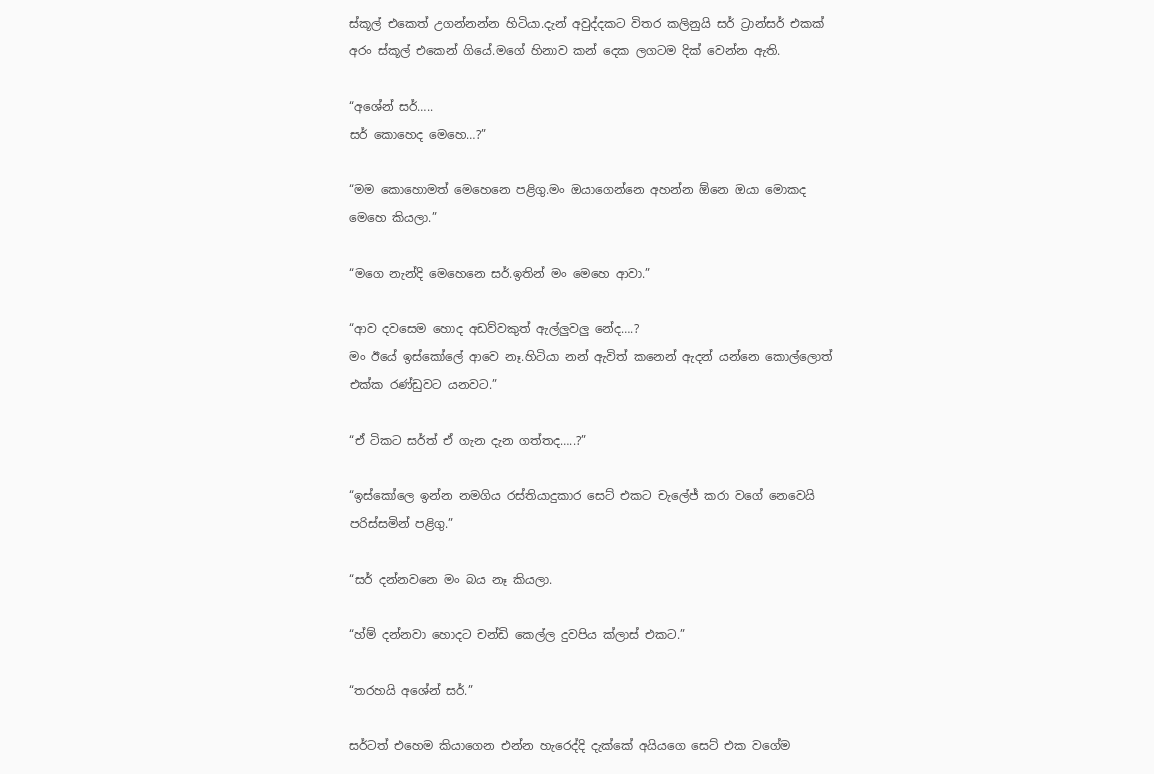ස්කූල් එකෙත් උගන්නන්න හිටියා.දැන් අවුද්දකට විතර කලිනුයි සර් ට්‍රාන්සර් එකක් අරං ස්කූල් එකෙන් ගියේ.මගේ හිනාව කන් දෙක ලගටම දික් වෙන්න ඇති.

“අශේන් සර්…..
සර් කොහෙද මෙහෙ…?”

“මම කොහොමත් මෙහෙනෙ පළිගු.මං ඔයාගෙන්නෙ අහන්න ඕනෙ ඔයා මොකද මෙහෙ කියලා.”

“මගෙ නැන්දි මෙහෙනෙ සර්.ඉතින් මං මෙහෙ ආවා.”

“ආව දවසෙම හොද අඩව්වකුත් ඇල්ලුවලු නේද….?
මං ඊයේ ඉස්කෝලේ ආවෙ නෑ.හිටියා නන් ඇවිත් කනෙන් ඇදන් යන්නෙ කොල්ලොත් එක්ක රණ්ඩුවට යනවට.”

“ඒ ටිකට සර්ත් ඒ ගැන දැන ගත්තද…..?”

“ඉස්කෝලෙ ඉන්න නමගිය රස්තියාදුකාර සෙට් එකට චැලේජ් කරා වගේ නෙවෙයි පරිස්සමින් පළිගු.”

“සර් දන්නවනෙ මං බය නෑ කියලා.

“හ්ම් දන්නවා හොදට චන්ඩි කෙල්ල දුවපිය ක්ලාස් එකට.”

“තරහයි අශේන් සර්.”

සර්ටත් එහෙම කියාගෙන එන්න හැරෙද්දි දැක්කේ අයියගෙ සෙට් එක වගේම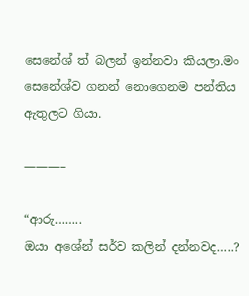සෙනේශ් ත් බලන් ඉන්නවා කියලා.මං සෙනේශ්ව ගනන් නොගෙනම පන්තිය ඇතුලට ගියා.

———–

“ආරු……..
ඔයා අශේන් සර්ව කලින් දන්නවද…..?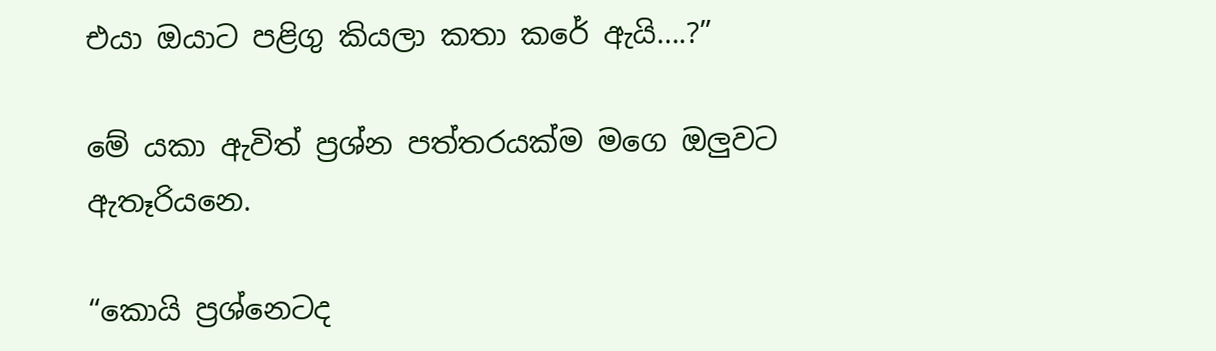එයා ඔයාට පළිගු කියලා කතා කරේ ඇයි….?”

මේ යකා ඇවිත් ප්‍රශ්න පත්තරයක්ම මගෙ ඔලුවට ඇතෑරියනෙ.

“කොයි ප්‍රශ්නෙටද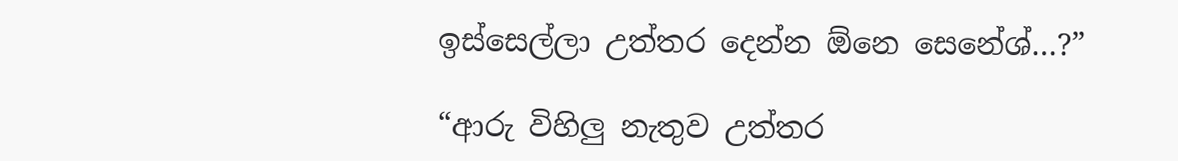ඉස්සෙල්ලා උත්තර දෙන්න ඕනෙ සෙනේශ්…?”

“ආරු විහිලු නැතුව උත්තර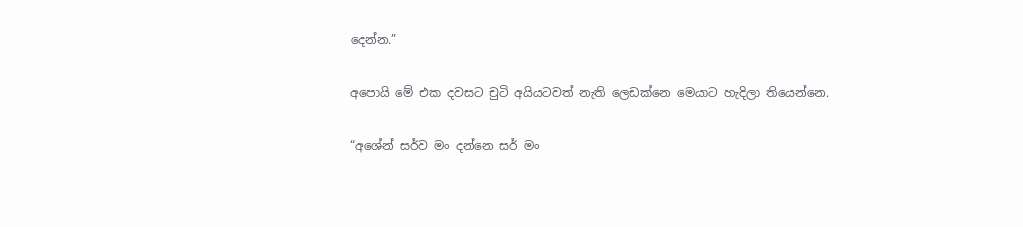දෙන්න.”

අපොයි මේ එක දවසට චුටි අයියටවත් නැති ලෙඩක්නෙ මෙයාට හැදිලා තියෙන්නෙ.

“අශේන් සර්ව මං දන්නෙ සර් මං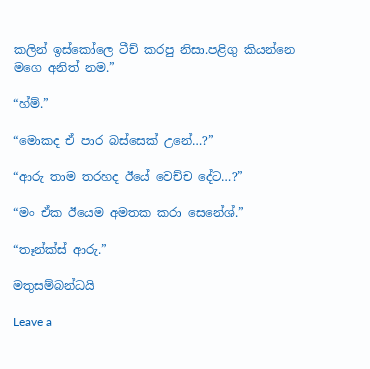කලින් ඉස්කෝලෙ ටීච් කරපු නිසා.පළිගු කියන්නෙ මගෙ අනිත් නම.”

“හ්ම්.”

“මොකද ඒ පාර බස්සෙක් උනේ…?”

“ආරු තාම තරහද ඊයේ වෙච්ච දේට…?”

“මං ඒක ඊයෙම අමතක කරා සෙනේශ්.”

“තෑන්ක්ස් ආරු.”

මතුසම්බන්ධයි

Leave a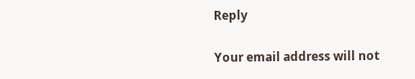Reply

Your email address will not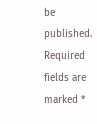be published. Required fields are marked *